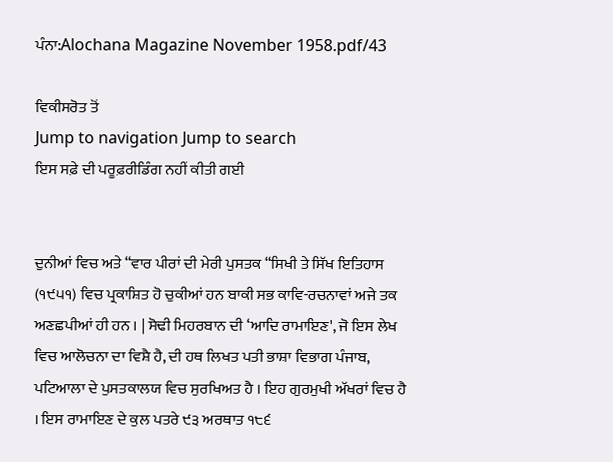ਪੰਨਾ:Alochana Magazine November 1958.pdf/43

ਵਿਕੀਸਰੋਤ ਤੋਂ
Jump to navigation Jump to search
ਇਸ ਸਫ਼ੇ ਦੀ ਪਰੂਫ਼ਰੀਡਿੰਗ ਨਹੀਂ ਕੀਤੀ ਗਈ


ਦੁਨੀਆਂ ਵਿਚ ਅਤੇ “ਵਾਰ ਪੀਰਾਂ ਦੀ ਮੇਰੀ ਪੁਸਤਕ “ਸਿਖੀ ਤੇ ਸਿੱਖ ਇਤਿਹਾਸ (੧੯੫੧) ਵਿਚ ਪ੍ਰਕਾਸ਼ਿਤ ਹੋ ਚੁਕੀਆਂ ਹਨ ਬਾਕੀ ਸਭ ਕਾਵਿ-ਰਚਨਾਵਾਂ ਅਜੇ ਤਕ ਅਣਛਪੀਆਂ ਹੀ ਹਨ । | ਸੋਢੀ ਮਿਹਰਬਾਨ ਦੀ ‘ਆਦਿ ਰਾਮਾਇਣ', ਜੋ ਇਸ ਲੇਖ ਵਿਚ ਆਲੋਚਨਾ ਦਾ ਵਿਸ਼ੈ ਹੈ, ਦੀ ਹਥ ਲਿਖਤ ਪਤੀ ਭਾਸ਼ਾ ਵਿਭਾਗ ਪੰਜਾਬ, ਪਟਿਆਲਾ ਦੇ ਪੁਸਤਕਾਲਯ ਵਿਚ ਸੁਰਖਿਅਤ ਹੈ । ਇਹ ਗੁਰਮੁਖੀ ਅੱਖਰਾਂ ਵਿਚ ਹੈ । ਇਸ ਰਾਮਾਇਣ ਦੇ ਕੁਲ ਪਤਰੇ ੯੩ ਅਰਥਾਤ ੧੮੬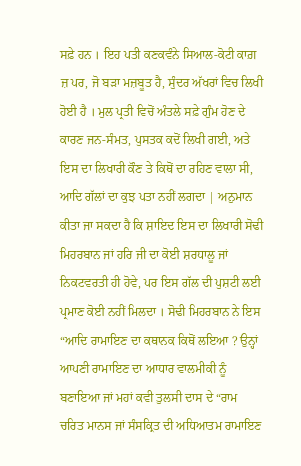ਸਫ਼ੇ ਹਨ । ਇਹ ਪਤੀ ਕਣਕਵੰਨੇ ਸਿਆਲ-ਕੋਟੀ ਕਾਗ਼ ਜ਼ ਪਰ, ਜੋ ਬੜਾ ਮਜ਼ਬੂਤ ਹੈ, ਸੁੰਦਰ ਅੱਖਰਾਂ ਵਿਚ ਲਿਖੀ ਹੋਈ ਹੈ । ਮੁਲ ਪ੍ਰਤੀ ਵਿਚੋਂ ਅੰਤਲੇ ਸਫ਼ੇ ਗੁੰਮ ਹੋਣ ਦੇ ਕਾਰਣ ਜਨ-ਸੰਮਤ, ਪੁਸਤਕ ਕਦੋਂ ਲਿਖੀ ਗਈ, ਅਤੇ ਇਸ ਦਾ ਲਿਖਾਰੀ ਕੌਣ ਤੇ ਕਿਥੋਂ ਦਾ ਰਹਿਣ ਵਾਲਾ ਸੀ, ਆਦਿ ਗੱਲਾਂ ਦਾ ਕੁਝ ਪਤਾ ਨਹੀਂ ਲਗਦਾ | ਅਨੁਮਾਨ ਕੀਤਾ ਜਾ ਸਕਦਾ ਹੈ ਕਿ ਸ਼ਾਇਦ ਇਸ ਦਾ ਲਿਖਾਰੀ ਸੋਢੀ ਮਿਹਰਬਾਨ ਜਾਂ ਹਰਿ ਜੀ ਦਾ ਕੋਈ ਸ਼ਰਧਾਲੂ ਜਾਂ ਨਿਕਟਵਰਤੀ ਹੀ ਹੋਵੇ, ਪਰ ਇਸ ਗੱਲ ਦੀ ਪੁਸ਼ਟੀ ਲਈ ਪ੍ਰਮਾਣ ਕੋਈ ਨਹੀਂ ਮਿਲਦਾ । ਸੋਢੀ ਮਿਹਰਬਾਨ ਨੇ ਇਸ “ਆਦਿ ਰਾਮਾਇਣ ਦਾ ਕਥਾਨਕ ਕਿਥੋਂ ਲਇਆ ? ਉਨ੍ਹਾਂ ਆਪਣੀ ਰਾਮਾਇਣ ਦਾ ਆਧਾਰ ਵਾਲਮੀਕੀ ਨੂੰ ਬਣਾਇਆ ਜਾਂ ਮਹਾਂ ਕਵੀ ਤੁਲਸੀ ਦਾਸ ਦੇ “ਰਾਮ ਚਰਿਤ ਮਾਨਸ ਜਾਂ ਸੰਸਕ੍ਰਿਤ ਦੀ ਅਧਿਆਤਮ ਰਾਮਾਇਣ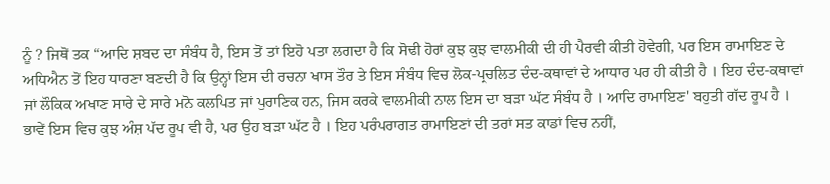ਨੂੰ ? ਜਿਥੋਂ ਤਕ “ਆਦਿ ਸ਼ਬਦ ਦਾ ਸੰਬੰਧ ਹੈ, ਇਸ ਤੋਂ ਤਾਂ ਇਹੋ ਪਤਾ ਲਗਦਾ ਹੈ ਕਿ ਸੋਢੀ ਹੋਰਾਂ ਕੁਝ ਕੁਝ ਵਾਲਮੀਕੀ ਦੀ ਹੀ ਪੈਰਵੀ ਕੀਤੀ ਹੋਵੇਗੀ, ਪਰ ਇਸ ਰਾਮਾਇਣ ਦੇ ਅਧਿਐਨ ਤੋਂ ਇਹ ਧਾਰਣਾ ਬਣਦੀ ਹੈ ਕਿ ਉਨ੍ਹਾਂ ਇਸ ਦੀ ਰਚਨਾ ਖਾਸ ਤੌਰ ਤੇ ਇਸ ਸੰਬੰਧ ਵਿਚ ਲੋਕ-ਪ੍ਰਚਲਿਤ ਦੰਦ-ਕਥਾਵਾਂ ਦੇ ਆਧਾਰ ਪਰ ਹੀ ਕੀਤੀ ਹੈ । ਇਹ ਦੰਦ-ਕਥਾਵਾਂ ਜਾਂ ਲੌਕਿਕ ਅਖਾਣ ਸਾਰੇ ਦੇ ਸਾਰੇ ਮਨੋ ਕਲਪਿਤ ਜਾਂ ਪੁਰਾਣਿਕ ਹਨ, ਜਿਸ ਕਰਕੇ ਵਾਲਮੀਕੀ ਨਾਲ ਇਸ ਦਾ ਬੜਾ ਘੱਟ ਸੰਬੰਧ ਹੈ । ਆਦਿ ਰਾਮਾਇਣ' ਬਹੁਤੀ ਗੱਦ ਰੂਪ ਹੈ । ਭਾਵੇਂ ਇਸ ਵਿਚ ਕੁਝ ਅੰਸ਼ ਪੱਦ ਰੂਪ ਵੀ ਹੈ, ਪਰ ਉਹ ਬੜਾ ਘੱਟ ਹੈ । ਇਹ ਪਰੰਪਰਾਗਤ ਰਾਮਾਇਣਾਂ ਦੀ ਤਰਾਂ ਸਤ ਕਾਡਾਂ ਵਿਚ ਨਹੀਂ,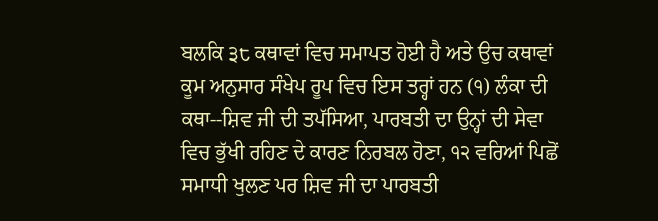ਬਲਕਿ ੩੮ ਕਥਾਵਾਂ ਵਿਚ ਸਮਾਪਤ ਹੋਈ ਹੈ ਅਤੇ ਉਚ ਕਥਾਵਾਂ ਕੂਮ ਅਨੁਸਾਰ ਸੰਖੇਪ ਰੂਪ ਵਿਚ ਇਸ ਤਰ੍ਹਾਂ ਹਨ (੧) ਲੰਕਾ ਦੀ ਕਥਾ--ਸ਼ਿਵ ਜੀ ਦੀ ਤਪੱਸਿਆ, ਪਾਰਬਤੀ ਦਾ ਉਨ੍ਹਾਂ ਦੀ ਸੇਵਾ ਵਿਚ ਭੁੱਖੀ ਰਹਿਣ ਦੇ ਕਾਰਣ ਨਿਰਬਲ ਹੋਣਾ, ੧੨ ਵਰਿਆਂ ਪਿਛੋਂ ਸਮਾਧੀ ਖੁਲਣ ਪਰ ਸ਼ਿਵ ਜੀ ਦਾ ਪਾਰਬਤੀ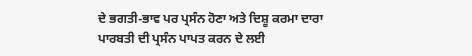ਦੇ ਭਗਤੀ-ਭਾਵ ਪਰ ਪ੍ਰਸੰਨ ਹੋਣਾ ਅਤੇ ਦਿਸ਼ੂ ਕਰਮਾ ਦਾਰਾ ਪਾਰਬਤੀ ਦੀ ਪ੍ਰਸੰਨ ਪਾਪਤ ਕਰਨ ਦੇ ਲਈ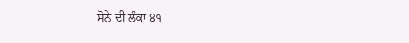ਸੋਨੇ ਦੀ ਲੰਕਾ ੪੧